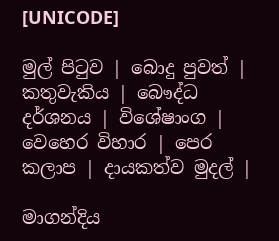[UNICODE]

මුල් පිටුව | බොදු පුවත් | කතුවැකිය | බෞද්ධ දර්ශනය | විශේෂාංග | වෙහෙර විහාර | පෙර කලාප | දායකත්ව මුදල් |

මාගන්දිය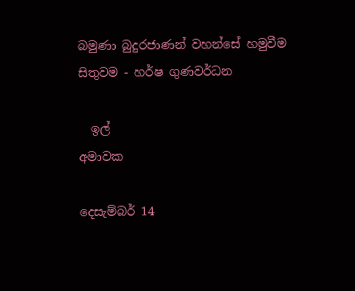බමුණා බුදුරජාණන් වහන්සේ හමුවීම
සිතුවම - හර්ෂ ගුණවර්ධන

  ඉල්
අමාවක

දෙසැම්බර් 14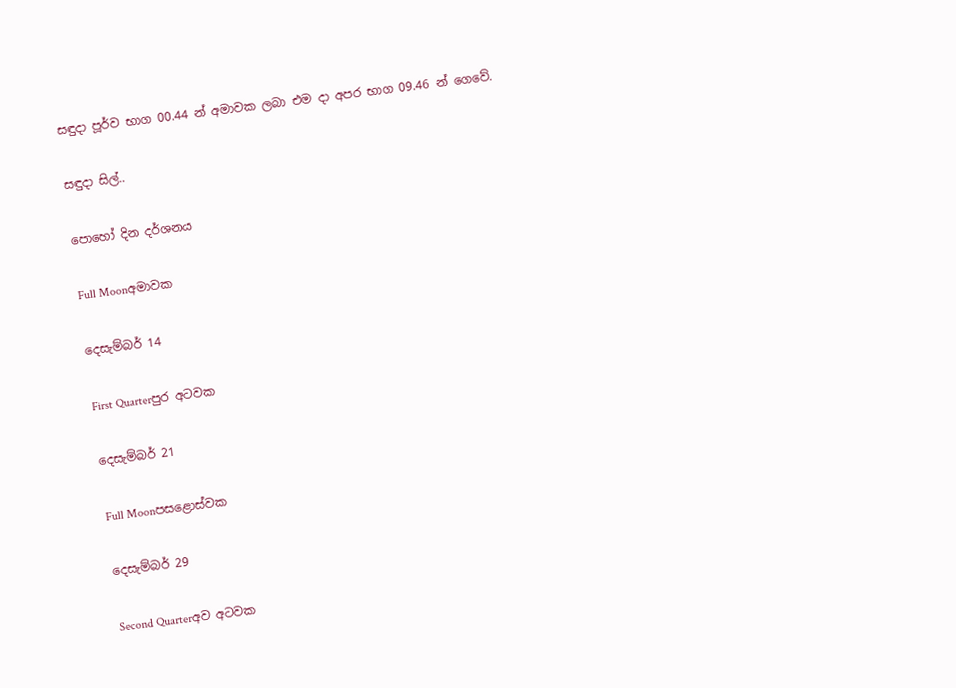සඳුදා පූර්ව භාග 00.44 න් අමාවක ලබා එම දා අපර භාග 09.46 න් ගෙවේ.

සඳුදා සිල්..

පොහෝ දින දර්ශනය

Full Moonඅමාවක

දෙසැම්බර් 14

First Quarterපුර අටවක

දෙසැම්බර් 21

Full Moonපසළොස්වක

දෙසැම්බර් 29

Second Quarterඅව අටවක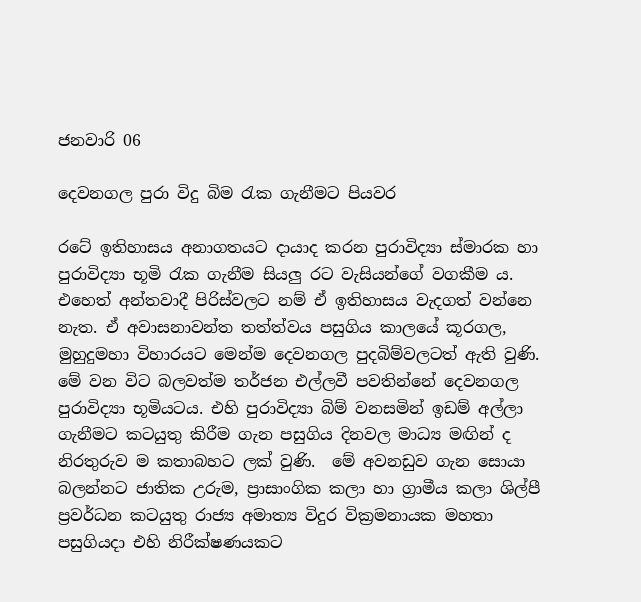ජනවාරි 06

දෙවනගල පුරා විදු බිම රැක ගැනීමට පියවර

රටේ ඉතිහාසය අනාගතයට දායාද කරන පුරාවිද්‍යා ස්මාරක හා පුරාවිද්‍යා භූමි රැක ගැනීම සියලු රට වැසියන්ගේ වගකීම ය. එහෙත් අන්තවාදී පිරිස්වලට නම් ඒ ඉතිහාසය වැදගත් වන්නෙ නැත. ඒ අවාසනාවන්ත තත්ත්වය පසුගිය කාලයේ කූරගල, මුහුදුමහා විහාරයට මෙන්ම දෙවනගල පුදබිම්වලටත් ඇති වුණි. මේ වන විට බලවත්ම තර්ජන එල්ලවී පවතින්නේ දෙවනගල පුරාවිද්‍යා භූමියටය. එහි පුරාවිද්‍යා බිම් වනසමින් ඉඩම් අල්ලා ගැනීමට කටයුතු කිරීම ගැන පසුගිය දිනවල මාධ්‍ය මඟින් ද නිරතුරුව ම කතාබහට ලක් වුණි.  මේ අවනඩුව ගැන සොයා බලන්නට ජාතික උරුම, ප්‍රාසාංගික කලා හා ග්‍රාමීය කලා ශිල්පී ප්‍රවර්ධන කටයුතු රාජ්‍ය අමාත්‍ය විදුර වික්‍රමනායක මහතා පසුගියදා එහි නිරීක්ෂණයකට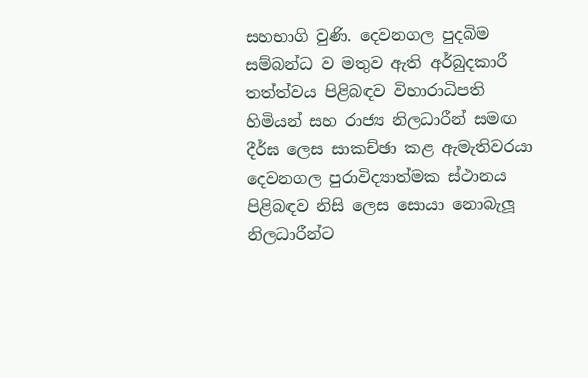සහභාගි වුණි. දෙවනගල පුදබිම සම්බන්ධ ව මතුව ඇති අර්බුදකාරී තත්ත්වය පිළිබඳව විහාරාධිපති හිමියන් සහ රාජ්‍ය නිලධාරීන් සමඟ දීර්ඝ ලෙස සාකච්ඡා කළ ඇමැතිවරයා දෙවනගල පුරාවිද්‍යාත්මක ස්ථානය පිළිබඳව නිසි ලෙස සොයා නොබැලූ නිලධාරීන්ට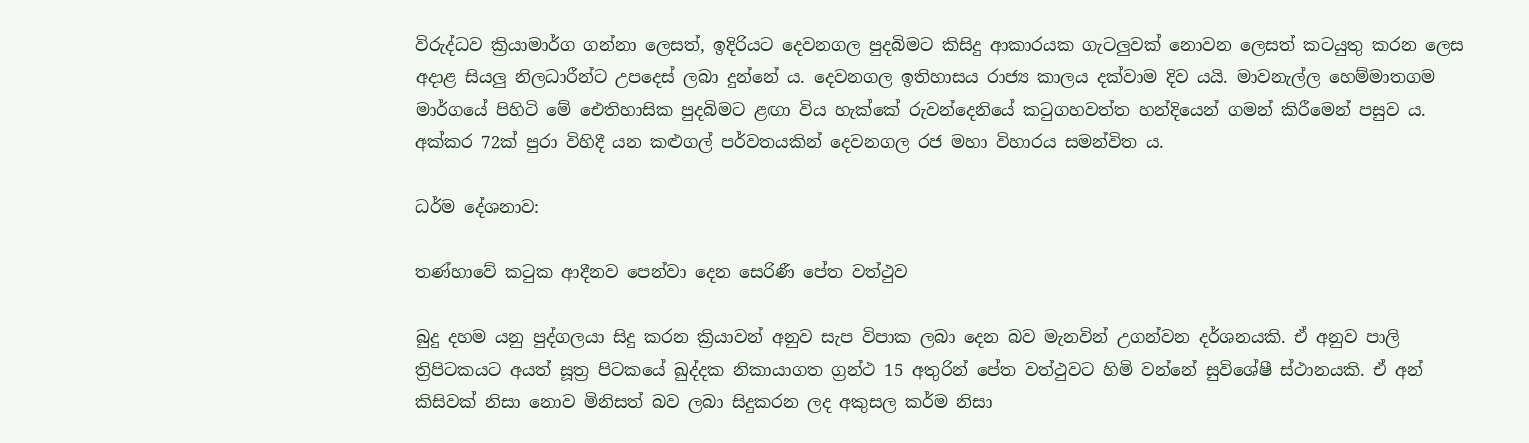විරුද්ධව ක්‍රියාමාර්ග ගන්නා ලෙසත්, ඉදිරියට දෙවනගල පුදබිමට කිසිදු ආකාරයක ගැටලුවක් නොවන ලෙසත් කටයුතු කරන ලෙස අදාළ සියලු නිලධාරීන්ට උපදෙස් ලබා දුන්නේ ය. දෙවනගල ඉතිහාසය රාජ්‍ය කාලය දක්වාම දිව යයි. මාවනැල්ල හෙම්මාතගම මාර්ගයේ පිහිටි මේ ඓතිහාසික පුදබිමට ළඟා විය හැක්කේ රුවන්දෙනියේ කටුගහවත්ත හන්දියෙන් ගමන් කිරීමෙන් පසුව ය. අක්කර 72ක් පුරා විහිදී යන කළුගල් පර්වතයකින් දෙවනගල රජ මහා විහාරය සමන්විත ය.

ධර්ම දේශනාව:

තණ්හාවේ කටුක ආදීනව පෙන්වා දෙන සෙරිණී පේත වත්ථුව

බුදු දහම යනු පුද්ගලයා සිදු කරන ක්‍රියාවන් අනුව සැප විපාක ලබා දෙන බව මැනවින් උගන්වන දර්ශනයකි. ඒ අනුව පාලි ත්‍රිපිටකයට අයත් සූත්‍ර පිටකයේ ඛුද්දක නිකායාගත ග්‍රන්ථ 15 අතුරින් පේත වත්ථුවට හිමි වන්නේ සුවිශේෂී ස්ථානයකි. ඒ අන් කිසිවක් නිසා නොව මිනිසත් බව ලබා සිදුකරන ලද අකුසල කර්ම නිසා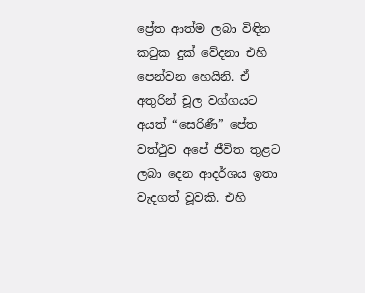ප්‍රේත ආත්ම ලබා විඳින කටුක දුක් වේදනා එහි පෙන්වන හෙයිනි. ඒ අතුරින් චූල වග්ගයට අයත් “සෙරිණී” පේත වත්ථුව අපේ ජීවිත තුළට ලබා දෙන ආදර්ශය ඉතා වැදගත් වූවකි. එහි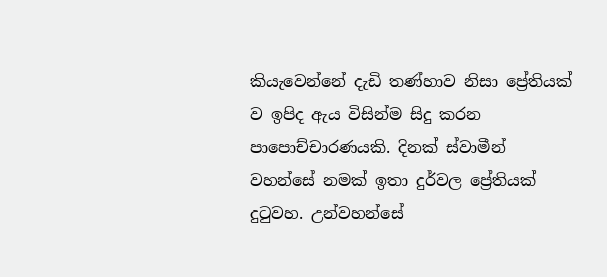කියැවෙන්නේ දැඩි තණ්හාව නිසා ප්‍රේතියක් ව ඉපිද ඇය විසින්ම සිදු කරන පාපොච්චාරණයකි. දිනක් ස්වාමීන් වහන්සේ නමක් ඉතා දුර්වල ප්‍රේතියක් දුටුවහ. උන්වහන්සේ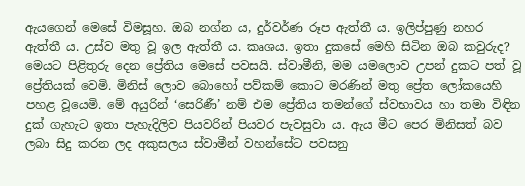ඇයගෙන් මෙසේ විමසූහ. ඔබ නග්න ය, දුර්වර්ණ රූප ඇත්තී ය. ඉලිප්පුණු නහර ඇත්තී ය. උස්ව මතු වූ ඉල ඇත්තී ය. කෘශය. ඉතා දුකසේ මෙහි සිටින ඔබ කවුරුද? මෙයට පිළිතුරු දෙන ප්‍රේතිය මෙසේ පවසයි. ස්වාමීනි, මම යමලොව උපන් දුකට පත් වූ ප්‍රේතියක් වෙමි. මිනිස් ලොව බොහෝ පව්කම් කොට මරණින් මතු ප්‍රේත ලෝකයෙහි පහළ වූයෙමි. මේ අයුරින් ‘සෙරිණී’ නම් එම ප්‍රේතිය තමන්ගේ ස්වභාවය හා තමා විඳින දුක් ගැහැට ඉතා පැහැදිලිව පියවරින් පියවර පැවසුවා ය. ඇය මීට පෙර මිනිසත් බව ලබා සිදු කරන ලද අකුසලය ස්වාමීන් වහන්සේට පවසනු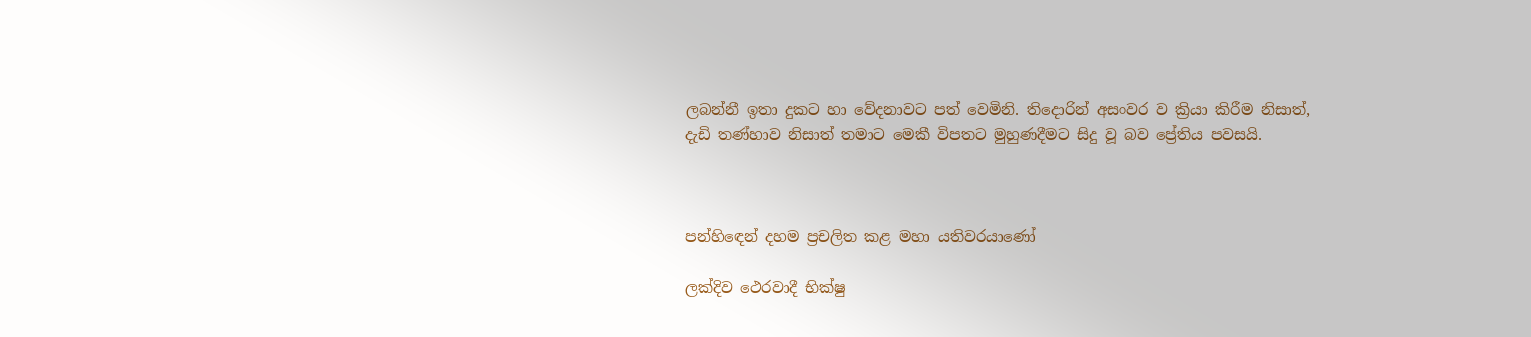ලබන්නී ඉතා දුකට හා වේදනාවට පත් වෙමිනි. තිදොරින් අසංවර ව ක්‍රියා කිරීම නිසාත්, දැඩි තණ්හාව නිසාත් තමාට මෙකී විපතට මුහුණදීමට සිදු වූ බව ප්‍රේතිය පවසයි.



පන්හිඳෙන් දහම ප්‍රචලිත කළ මහා යතිවරයාණෝ

ලක්දිව ථෙරවාදී භික්ෂු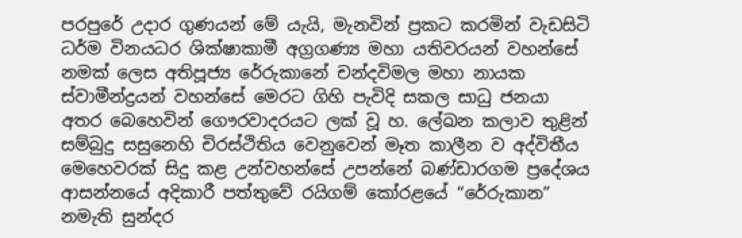පරපුරේ උදාර ගුණයන් මේ යැයි, මැනවින් ප්‍රකට කරමින් වැඩසිටි ධර්ම විනයධර ශික්ෂාකාමී අග්‍රගණ්‍ය මහා යතිවරයන් වහන්සේ නමක් ලෙස අතිපූජ්‍ය රේරුකානේ චන්දවිමල මහා නායක ස්වාමීන්ද්‍රයන් වහන්සේ මෙරට ගිහි පැවිදි සකල සාධු ජනයා අතර බෙහෙවින් ගෞරවාදරයට ලක් වූ හ. ලේඛන කලාව තුළින් සම්බුදු සසුනෙහි චිරස්ථිතිය වෙනුවෙන් මෑත කාලීන ව අද්විතීය මෙහෙවරක් සිදු කළ උන්වහන්සේ උපන්නේ බණ්ඩාරගම ප්‍රදේශය ආසන්නයේ අදිකාරී පත්තුවේ රයිගම් කෝරළයේ “රේරුකාන” නමැති සුන්දර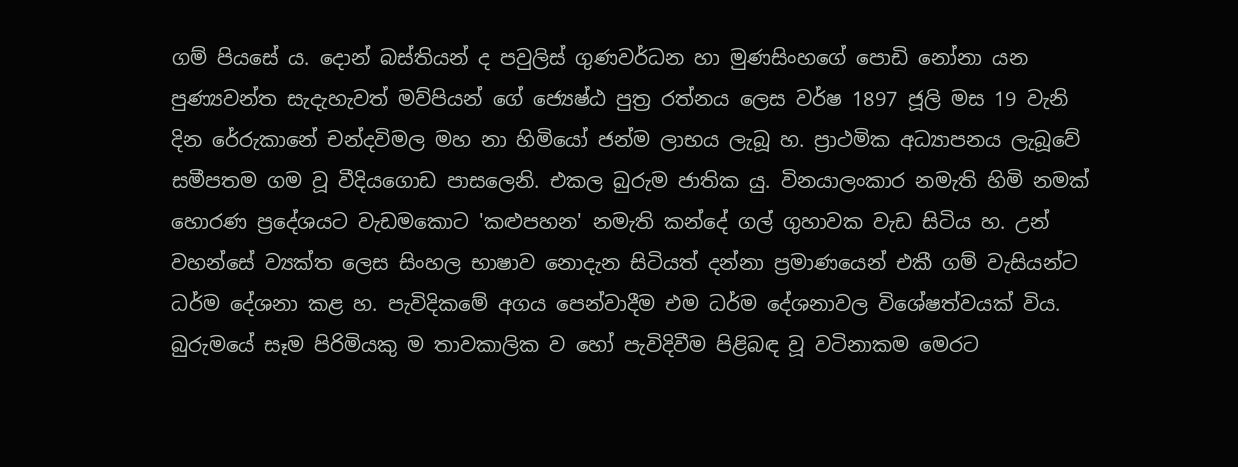ගම් පියසේ ය. දොන් බස්තියන් ද පවුලිස් ගුණවර්ධන හා මුණසිංහගේ පොඩි නෝනා යන පුණ්‍යවන්ත සැදැහැවත් මව්පියන් ගේ ජ්‍යෙෂ්ඨ පුත්‍ර රත්නය ලෙස වර්ෂ 1897 ජූලි මස 19 වැනි දින රේරුකානේ චන්දවිමල මහ නා හිමියෝ ජන්ම ලාභය ලැබූ හ. ප්‍රාථමික අධ්‍යාපනය ලැබූවේ සමීපතම ගම වූ වීදියගොඩ පාසලෙනි. එකල බුරුම ජාතික යු. විනයාලංකාර නමැති හිමි නමක් හොරණ ප්‍රදේශයට වැඩමකොට 'කළුපහන' නමැති කන්දේ ගල් ගුහාවක වැඩ සිටිය හ. උන් වහන්සේ ව්‍යක්ත ලෙස සිංහල භාෂාව නොදැන සිටියත් දන්නා ප්‍රමාණයෙන් එකී ගම් වැසියන්ට ධර්ම දේශනා කළ හ. පැවිදිකමේ අගය පෙන්වාදීම එම ධර්ම දේශනාවල විශේෂත්වයක් විය. බුරුමයේ සෑම පිරිමියකු ම තාවකාලික ව හෝ පැවිදිවීම පිළිබඳ වූ වටිනාකම මෙරට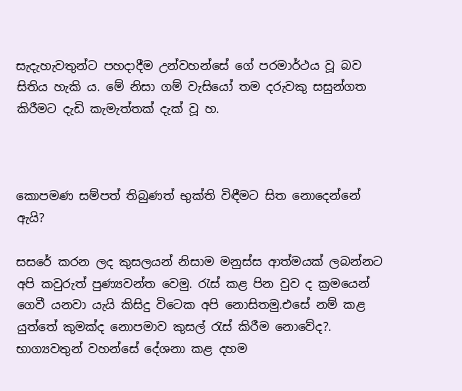සැදැහැවතුන්ට පහදාදීම උන්වහන්සේ ගේ පරමාර්ථය වූ බව සිතිය හැකි ය. මේ නිසා ගම් වැසියෝ තම දරුවකු සසුන්ගත කිරීමට දැඩි කැමැත්තක් දැක් වූ හ.



කොපමණ සම්පත් තිබුණත් භුක්ති විඳීමට සිත නොදෙන්නේ ඇයි?

සසරේ කරන ලද කුසලයන් නිසාම මනුස්ස ආත්මයක් ලබන්නට අපි කවුරුත් පුණ්‍යවන්ත වෙමු. රැස් කළ පින වුව ද ක්‍රමයෙන් ගෙවී යනවා යැයි කිසිදු විටෙක අපි නොසිතමු.එසේ නම් කළ යුත්තේ කුමක්ද නොපමාව කුසල් රැස් කිරීම නොවේද?. භාග්‍යවතුන් වහන්සේ දේශනා කළ දහම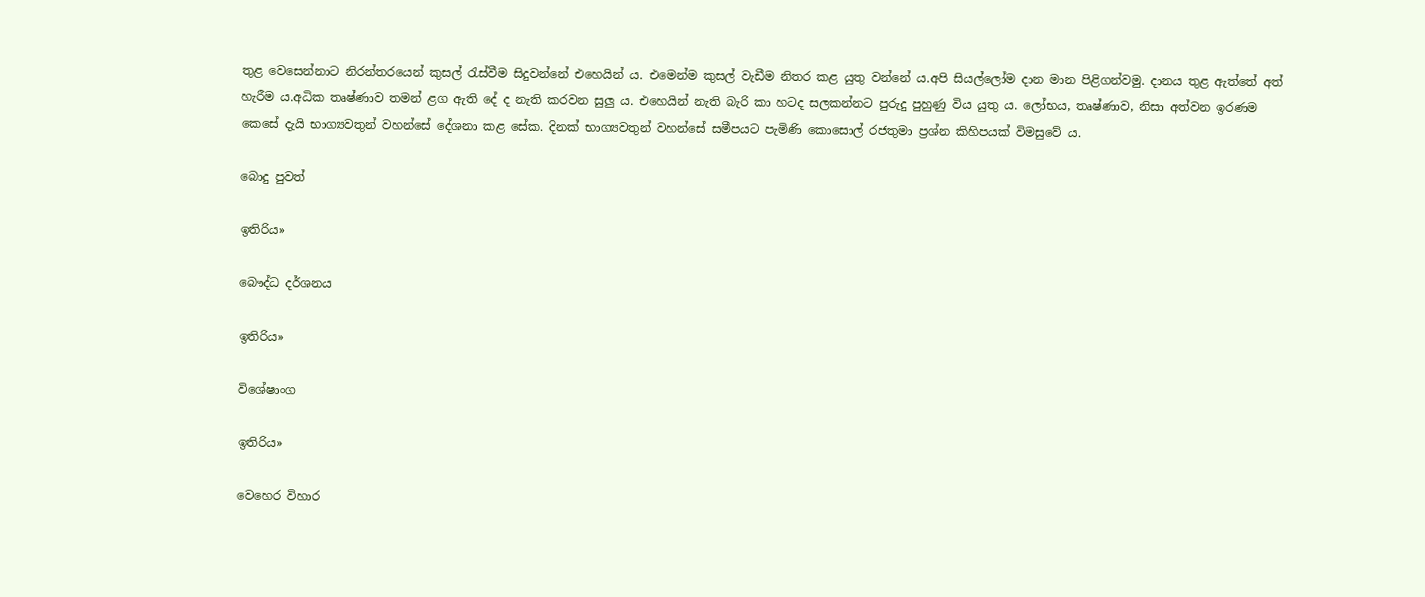තුළ වෙසෙන්නාට නිරන්තරයෙන් කුසල් රැස්වීම සිදුවන්නේ එහෙයින් ය. එමෙන්ම කුසල් වැඩීම නිතර කළ යුතු වන්නේ ය.අපි සියල්ලෝම දාන මාන පිළිගන්වමු. දානය තුළ ඇත්තේ අත් හැරීම ය.අධික තෘෂ්ණාව තමන් ළග ඇති දේ ද නැති කරවන සුලු ය. එහෙයින් නැති බැරි කා හටද සලකන්නට පුරුදු පුහුණු විය යුතු ය. ලෝභය, තෘෂ්ණාව, නිසා අත්වන ඉරණම කෙසේ දැයි භාග්‍යවතුන් වහන්සේ දේශනා කළ සේක. දිනක් භාග්‍යවතුන් වහන්සේ සමීපයට පැමිණි කොසොල් රජතුමා ප්‍රශ්න කිහිපයක් විමසුවේ ය.

බොදු පුවත්

ඉතිරිය»

බෞද්ධ දර්ශනය

ඉතිරිය»

විශේෂාංග

ඉතිරිය»

වෙහෙර විහාර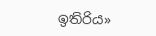ඉතිරිය»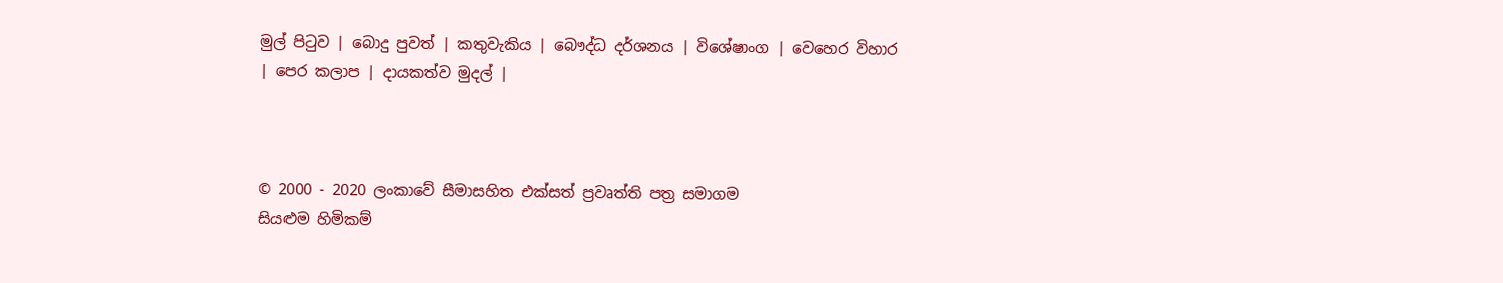මුල් පිටුව | බොදු පුවත් | කතුවැකිය | බෞද්ධ දර්ශනය | විශේෂාංග | වෙහෙර විහාර | පෙර කලාප | දායකත්ව මුදල් |



© 2000 - 2020 ලංකාවේ සීමාසහිත එක්සත් ප්‍රවෘත්ති පත්‍ර සමාගම
සියළුම හිමිකම්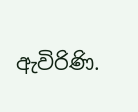ඇවිරිණි.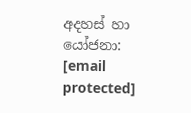අදහස් හා යෝජනා: [email protected]